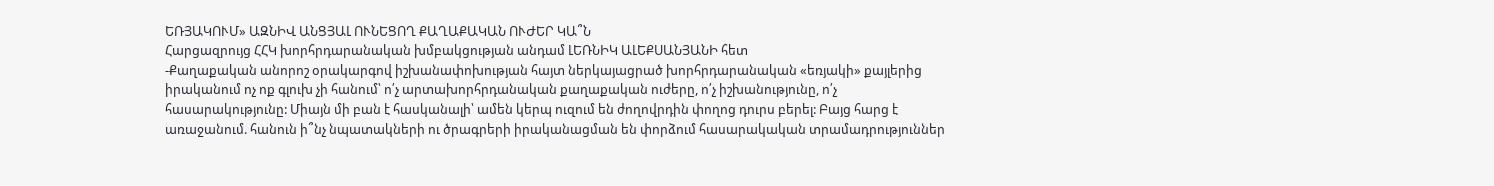ԵՌՅԱԿՈՒՄ» ԱԶՆԻՎ ԱՆՑՅԱԼ ՈՒՆԵՑՈՂ ՔԱՂԱՔԱԿԱՆ ՈՒԺԵՐ ԿԱ՞Ն
Հարցազրույց ՀՀԿ խորհրդարանական խմբակցության անդամ ԼԵՌՆԻԿ ԱԼԵՔՍԱՆՅԱՆԻ հետ
-Քաղաքական անորոշ օրակարգով իշխանափոխության հայտ ներկայացրած խորհրդարանական «եռյակի» քայլերից իրականում ոչ ոք գլուխ չի հանում՝ ո՛չ արտախորհրդանական քաղաքական ուժերը, ո՛չ իշխանությունը, ո՛չ հասարակությունը: Միայն մի բան է հասկանալի՝ ամեն կերպ ուզում են ժողովրդին փողոց դուրս բերել: Բայց հարց է առաջանում. հանուն ի՞նչ նպատակների ու ծրագրերի իրականացման են փորձում հասարակական տրամադրություններ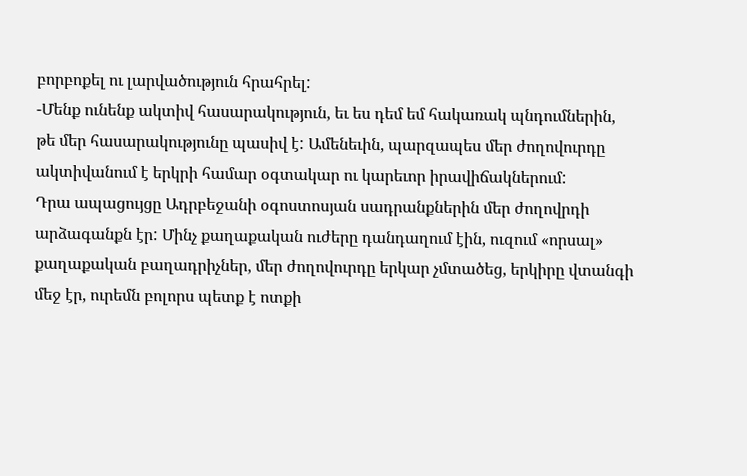բորբոքել ու լարվածություն հրահրել:
-Մենք ունենք ակտիվ հասարակություն, եւ ես դեմ եմ հակառակ պնդումներին, թե մեր հասարակությունը պասիվ է: Ամենեւին, պարզապես մեր ժողովուրդը ակտիվանում է երկրի համար օգտակար ու կարեւոր իրավիճակներում:
Դրա ապացույցը Ադրբեջանի օգոստոսյան սադրանքներին մեր ժողովրդի արձագանքն էր: Մինչ քաղաքական ուժերը դանդաղում էին, ուզում «որսալ» քաղաքական բաղադրիչներ, մեր ժողովուրդը երկար չմտածեց, երկիրը վտանգի մեջ էր, ուրեմն բոլորս պետք է ոտքի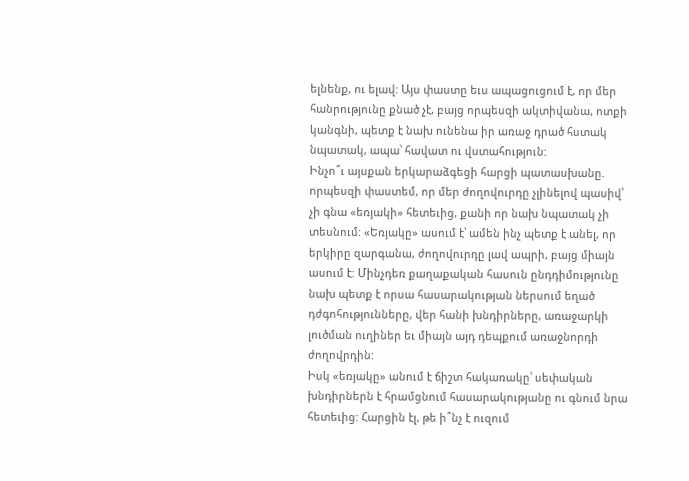ելնենք, ու ելավ: Այս փաստը եւս ապացուցում է, որ մեր հանրությունը քնած չէ, բայց որպեսզի ակտիվանա, ոտքի կանգնի, պետք է նախ ունենա իր առաջ դրած հստակ նպատակ, ապա՝ հավատ ու վստահություն:
Ինչո՞ւ այսքան երկարաձգեցի հարցի պատասխանը. որպեսզի փաստեմ, որ մեր ժողովուրդը չլինելով պասիվ՝ չի գնա «եռյակի» հետեւից, քանի որ նախ նպատակ չի տեսնում: «Եռյակը» ասում է՝ ամեն ինչ պետք է անել, որ երկիրը զարգանա, ժողովուրդը լավ ապրի, բայց միայն ասում է: Մինչդեռ քաղաքական հասուն ընդդիմությունը նախ պետք է որսա հասարակության ներսում եղած դժգոհությունները, վեր հանի խնդիրները, առաջարկի լուծման ուղիներ եւ միայն այդ դեպքում առաջնորդի ժողովրդին:
Իսկ «եռյակը» անում է ճիշտ հակառակը՝ սեփական խնդիրներն է հրամցնում հասարակությանը ու գնում նրա հետեւից: Հարցին էլ, թե ի՞նչ է ուզում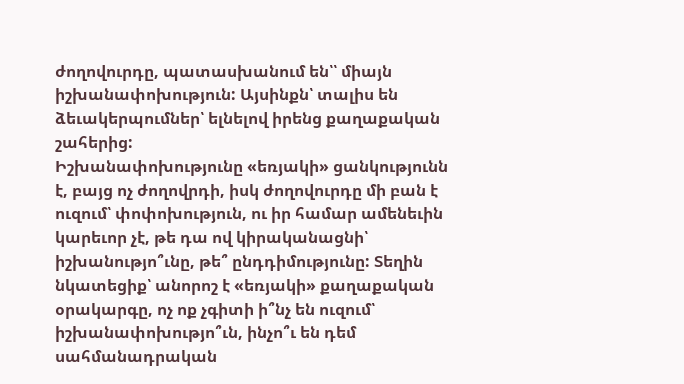ժողովուրդը, պատասխանում են՝՝ միայն իշխանափոխություն: Այսինքն՝ տալիս են ձեւակերպումներ՝ ելնելով իրենց քաղաքական շահերից:
Իշխանափոխությունը «եռյակի» ցանկությունն է, բայց ոչ ժողովրդի, իսկ ժողովուրդը մի բան է ուզում՝ փոփոխություն, ու իր համար ամենեւին կարեւոր չէ, թե դա ով կիրականացնի՝ իշխանությո՞ւնը, թե՞ ընդդիմությունը: Տեղին նկատեցիք՝ անորոշ է «եռյակի» քաղաքական օրակարգը, ոչ ոք չգիտի ի՞նչ են ուզում՝ իշխանափոխությո՞ւն, ինչո՞ւ են դեմ սահմանադրական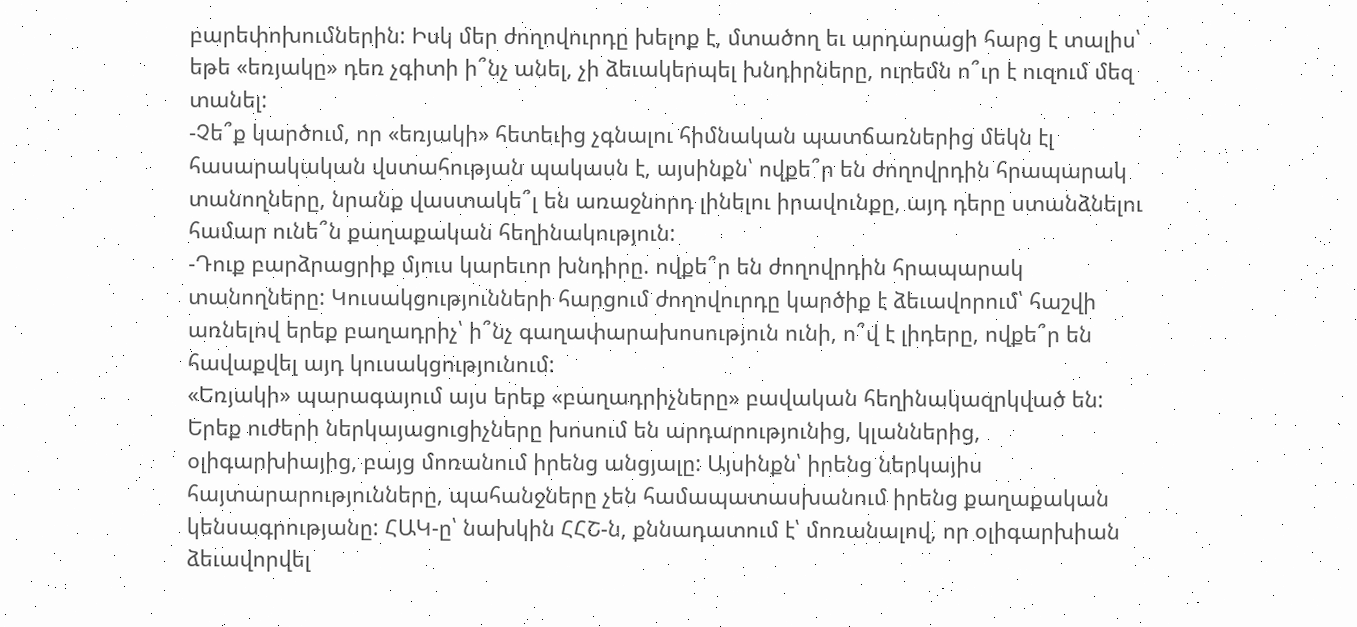բարեփոխումներին: Իսկ մեր ժողովուրդը խելոք է, մտածող եւ արդարացի հարց է տալիս՝ եթե «եռյակը» դեռ չգիտի ի՞նչ անել, չի ձեւակերպել խնդիրները, ուրեմն ո՞ւր է ուզում մեզ տանել:
-Չե՞ք կարծում, որ «եռյակի» հետեւից չգնալու հիմնական պատճառներից մեկն էլ հասարակական վստահության պակասն է, այսինքն՝ ովքե՞ր են ժողովրդին հրապարակ տանողները, նրանք վաստակե՞լ են առաջնորդ լինելու իրավունքը, այդ դերը ստանձնելու համար ունե՞ն քաղաքական հեղինակություն:
-Դուք բարձրացրիք մյուս կարեւոր խնդիրը. ովքե՞ր են ժողովրդին հրապարակ տանողները: Կուսակցությունների հարցում ժողովուրդը կարծիք է ձեւավորում՝ հաշվի առնելով երեք բաղադրիչ՝ ի՞նչ գաղափարախոսություն ունի, ո՞վ է լիդերը, ովքե՞ր են հավաքվել այդ կուսակցությունում:
«Եռյակի» պարագայում այս երեք «բաղադրիչները» բավական հեղինակազրկված են: Երեք ուժերի ներկայացուցիչները խոսում են արդարությունից, կլաններից, օլիգարխիայից, բայց մոռանում իրենց անցյալը: Այսինքն՝ իրենց ներկայիս հայտարարությունները, պահանջները չեն համապատասխանում իրենց քաղաքական կենսագրությանը: ՀԱԿ-ը՝ նախկին ՀՀՇ-ն, քննադատում է՝ մոռանալով, որ օլիգարխիան ձեւավորվել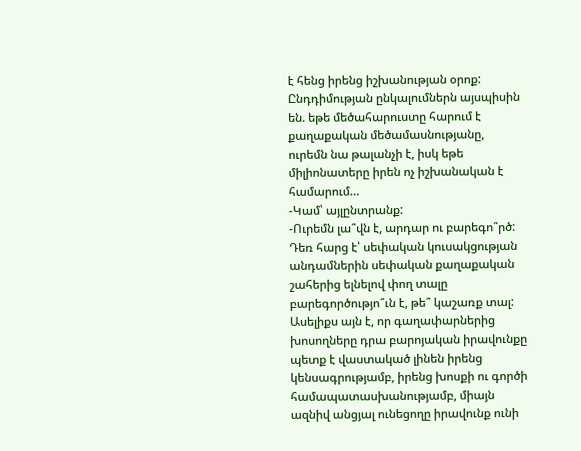է հենց իրենց իշխանության օրոք: Ընդդիմության ընկալումներն այսպիսին են. եթե մեծահարուստը հարում է քաղաքական մեծամասնությանը, ուրեմն նա թալանչի է, իսկ եթե միլիոնատերը իրեն ոչ իշխանական է համարում…
-Կամ՝ այլընտրանք:
-Ուրեմն լա՞վն է, արդար ու բարեգո՞րծ: Դեռ հարց է՝ սեփական կուսակցության անդամներին սեփական քաղաքական շահերից ելնելով փող տալը բարեգործությո՞ւն է, թե՞ կաշառք տալ:
Ասելիքս այն է, որ գաղափարներից խոսողները դրա բարոյական իրավունքը պետք է վաստակած լինեն իրենց կենսագրությամբ, իրենց խոսքի ու գործի համապատասխանությամբ, միայն ազնիվ անցյալ ունեցողը իրավունք ունի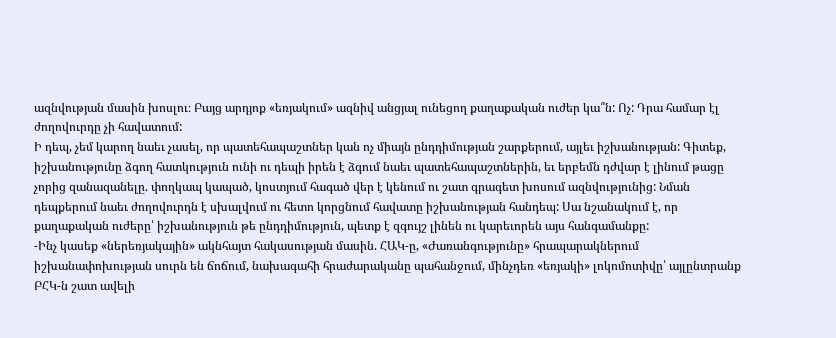ազնվության մասին խոսլու։ Բայց արդյոք «եռյակում» ազնիվ անցյալ ունեցող քաղաքական ուժեր կա՞ն: Ոչ: Դրա համար էլ ժողովուրդը չի հավատում:
Ի դեպ, չեմ կարող նաեւ չասել, որ պատեհապաշտներ կան ոչ միայն ընդդիմության շարքերում, այլեւ իշխանության: Գիտեք, իշխանությունը ձգող հատկություն ունի ու դեպի իրեն է ձգում նաեւ պատեհապաշտներին, եւ երբեմն դժվար է լինում թացը չորից զանազանելը. փողկապ կապած, կոստյում հագած վեր է կենում ու շատ գրագետ խոսում ազնվությունից: Նման դեպքերում նաեւ ժողովուրդն է սխալվում ու հետո կորցնում հավատը իշխանության հանդեպ: Սա նշանակում է, որ քաղաքական ուժերը՝ իշխանություն թե ընդդիմություն, պետք է զգույշ լինեն ու կարեւորեն այս հանգամանքը:
-Ինչ կասեք «ներեռյակային» ակնհայտ հակասության մասին. ՀԱԿ-ը, «Ժառանգությունը» հրապարակներում իշխանափոխության սուրն են ճոճում, նախագահի հրաժարականը պահանջում, մինչդեռ «եռյակի» լոկոմոտիվը՝ այլընտրանք ԲՀԿ-ն շատ ավելի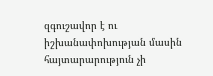զգուշավոր է ու իշխանափոխության մասին հայտարարություն չի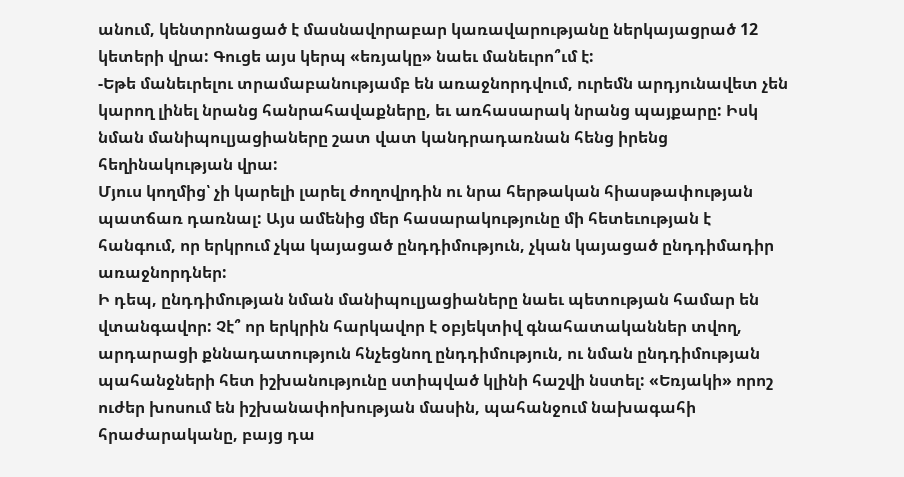անում, կենտրոնացած է մասնավորաբար կառավարությանը ներկայացրած 12 կետերի վրա: Գուցե այս կերպ «եռյակը» նաեւ մանեւրո՞ւմ է:
-Եթե մանեւրելու տրամաբանությամբ են առաջնորդվում, ուրեմն արդյունավետ չեն կարող լինել նրանց հանրահավաքները, եւ առհասարակ նրանց պայքարը: Իսկ նման մանիպուլյացիաները շատ վատ կանդրադառնան հենց իրենց հեղինակության վրա:
Մյուս կողմից՝ չի կարելի լարել ժողովրդին ու նրա հերթական հիասթափության պատճառ դառնալ: Այս ամենից մեր հասարակությունը մի հետեւության է հանգում, որ երկրում չկա կայացած ընդդիմություն, չկան կայացած ընդդիմադիր առաջնորդներ:
Ի դեպ, ընդդիմության նման մանիպուլյացիաները նաեւ պետության համար են վտանգավոր: Չէ՞ որ երկրին հարկավոր է օբյեկտիվ գնահատականներ տվող, արդարացի քննադատություն հնչեցնող ընդդիմություն, ու նման ընդդիմության պահանջների հետ իշխանությունը ստիպված կլինի հաշվի նստել: «Եռյակի» որոշ ուժեր խոսում են իշխանափոխության մասին, պահանջում նախագահի հրաժարականը, բայց դա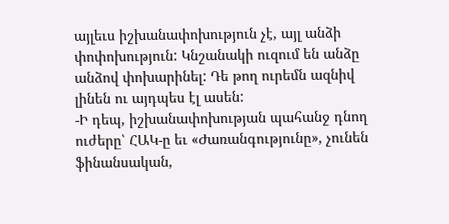այլեւս իշխանափոխություն չէ, այլ անձի փոփոխություն: Կնշանակի ուզում են անձը անձով փոխարինել: Դե թող ուրեմն ազնիվ լինեն ու այդպես էլ ասեն:
-Ի դեպ, իշխանափոխության պահանջ դնող ուժերը՝ ՀԱԿ-ը եւ «Ժառանգությունը», չունեն ֆինանսական,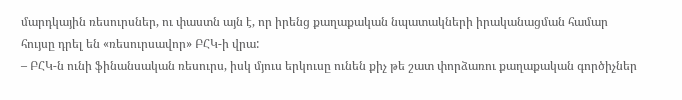մարդկային ռեսուրսներ, ու փաստն այն է, որ իրենց քաղաքական նպատակների իրականացման համար հույսը դրել են «ռեսուրսավոր» ԲՀԿ-ի վրա:
– ԲՀԿ-ն ունի ֆինանսական ռեսուրս, իսկ մյուս երկուսը ունեն քիչ թե շատ փորձառու քաղաքական գործիչներ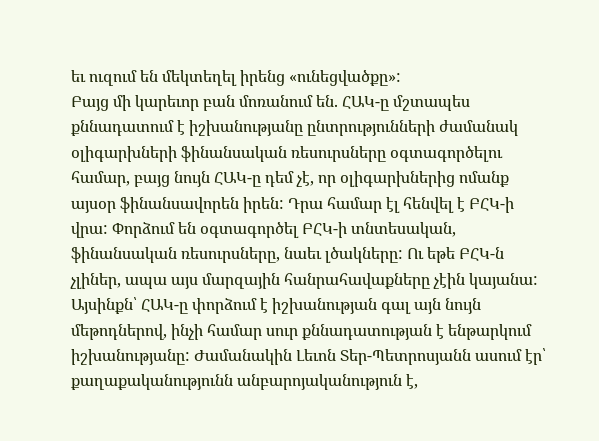եւ ուզում են մեկտեղել իրենց «ունեցվածքը»:
Բայց մի կարեւոր բան մոռանում են. ՀԱԿ-ը մշտապես քննադատում է իշխանությանը ընտրությունների ժամանակ օլիգարխների ֆինանսական ռեսուրսները օգտագործելու համար, բայց նույն ՀԱԿ-ը դեմ չէ, որ օլիգարխներից ոմանք այսօր ֆինանսավորեն իրեն: Դրա համար էլ հենվել է ԲՀԿ-ի վրա: Փորձում են օգտագործել ԲՀԿ-ի տնտեսական, ֆինանսական ռեսուրսները, նաեւ լծակները: Ու եթե ԲՀԿ-ն չլիներ, ապա այս մարզային հանրահավաքները չէին կայանա:
Այսինքն՝ ՀԱԿ-ը փորձում է իշխանության գալ այն նույն մեթոդներով, ինչի համար սուր քննադատության է ենթարկում իշխանությանը: Ժամանակին Լեւոն Տեր-Պետրոսյանն ասում էր՝ քաղաքականությունն անբարոյականություն է,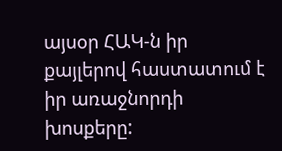այսօր ՀԱԿ-ն իր քայլերով հաստատում է իր առաջնորդի խոսքերը: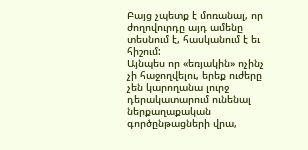Բայց չպետք է մոռանալ, որ ժողովուրդը այդ ամենը տեսնում է, հասկանում է եւ հիշում:
Այնպես որ «եռյակին» ոչինչ չի հաջողվելու, երեք ուժերը չեն կարողանա լուրջ դերակատարում ունենալ ներքաղաքական գործընթացների վրա,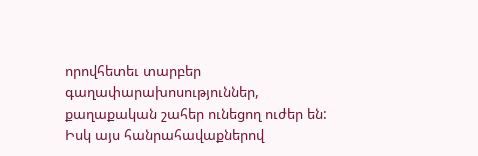որովհետեւ տարբեր գաղափարախոսություններ, քաղաքական շահեր ունեցող ուժեր են: Իսկ այս հանրահավաքներով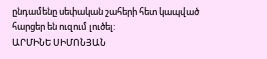ընդամենը սեփական շահերի հետ կապված հարցեր են ուզում լուծել:
ԱՐՄԻՆԵ ՍԻՄՈՆՅԱՆ